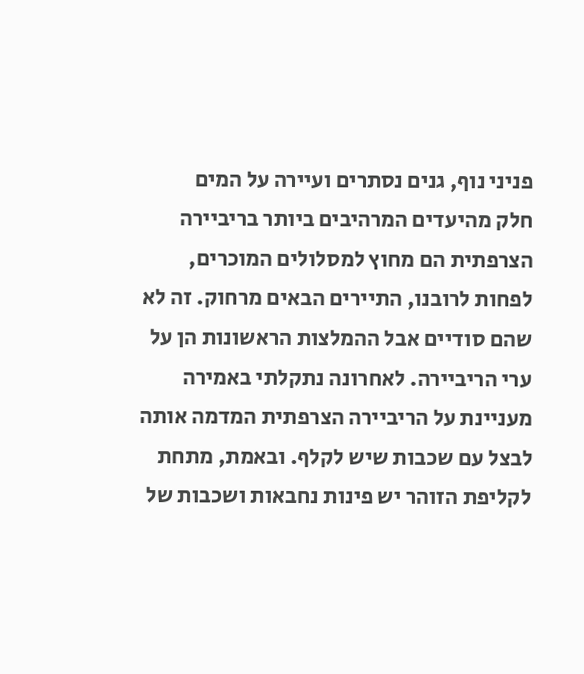פניני נוף, גנים נסתרים ועיירה על המים
חלק מהיעדים המרהיבים ביותר בריביירה הצרפתית הם מחוץ למסלולים המוכרים, לפחות לרובנו, התיירים הבאים מרחוק. זה לא שהם סודיים אבל ההמלצות הראשונות הן על ערי הריביירה. לאחרונה נתקלתי באמירה מעניינת על הריביירה הצרפתית המדמה אותה לבצל עם שכבות שיש לקלף. ובאמת, מתחת לקליפת הזוהר יש פינות נחבאות ושכבות של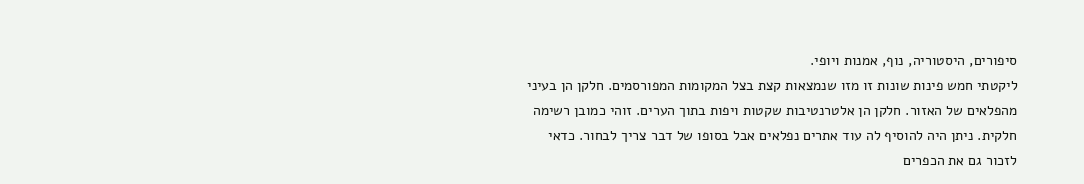סיפורים, היסטוריה, נוף, אמנות ויופי.
ליקטתי חמש פינות שונות זו מזו שנמצאות קצת בצל המקומות המפורסמים. חלקן הן בעיני מהפלאים של האזור. חלקן הן אלטרנטיבות שקטות ויפות בתוך הערים. זוהי כמובן רשימה חלקית. ניתן היה להוסיף לה עוד אתרים נפלאים אבל בסופו של דבר צריך לבחור. כדאי לזכור גם את הכפרים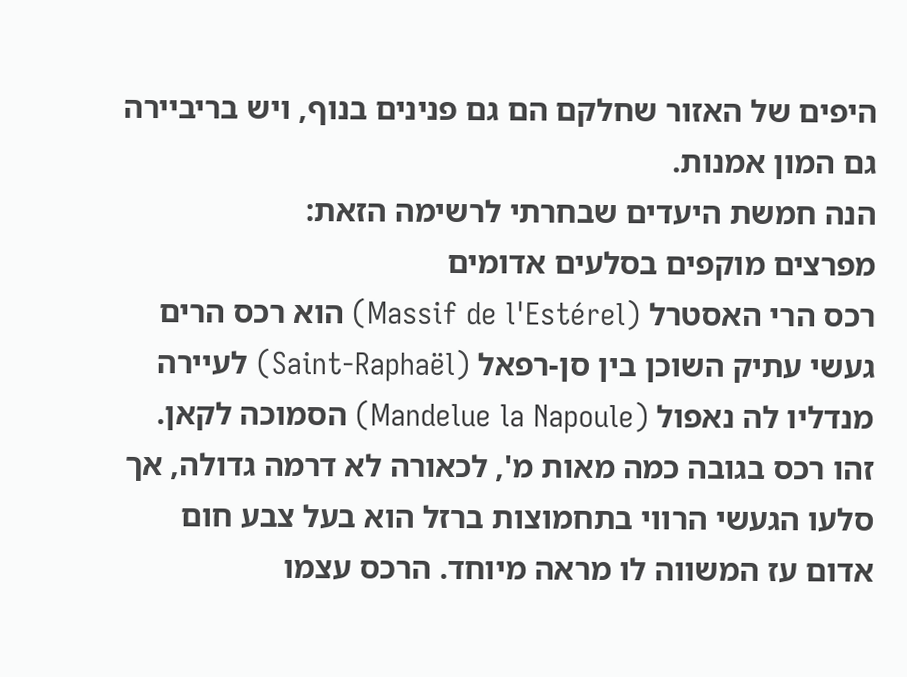היפים של האזור שחלקם הם גם פנינים בנוף, ויש בריביירה גם המון אמנות.
הנה חמשת היעדים שבחרתי לרשימה הזאת:
מפרצים מוקפים בסלעים אדומים
רכס הרי האסטרל (Massif de l'Estérel) הוא רכס הרים געשי עתיק השוכן בין סן-רפאל (Saint-Raphaël) לעיירה מנדליו לה נאפול (Mandelue la Napoule) הסמוכה לקאן. זהו רכס בגובה כמה מאות מ', לכאורה לא דרמה גדולה, אך סלעו הגעשי הרווי בתחמוצות ברזל הוא בעל צבע חום אדום עז המשווה לו מראה מיוחד. הרכס עצמו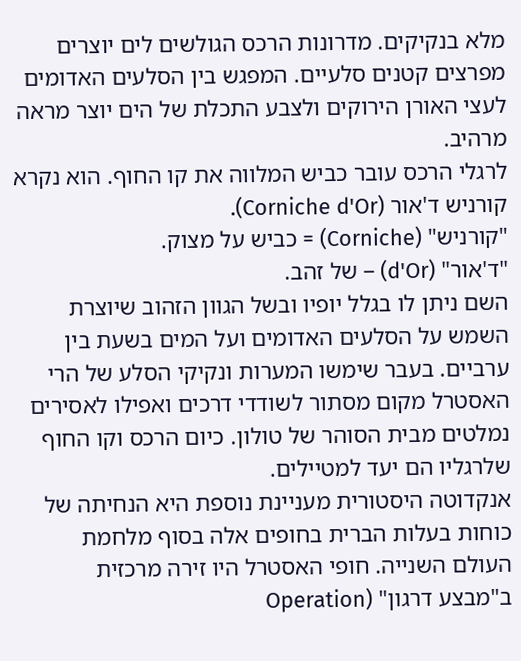מלא בנקיקים. מדרונות הרכס הגולשים לים יוצרים מפרצים קטנים סלעיים. המפגש בין הסלעים האדומים לעצי האורן הירוקים ולצבע התכלת של הים יוצר מראה מרהיב.
לרגלי הרכס עובר כביש המלווה את קו החוף. הוא נקרא קורניש ד'אור (Corniche d'Or).
"קורניש" (Corniche) = כביש על מצוק.
"ד'אור" (d'Or) – של זהב.
השם ניתן לו בגלל יופיו ובשל הגוון הזהוב שיוצרת השמש על הסלעים האדומים ועל המים בשעת בין ערביים. בעבר שימשו המערות ונקיקי הסלע של הרי האסטרל מקום מסתור לשודדי דרכים ואפילו לאסירים נמלטים מבית הסוהר של טולון. כיום הרכס וקו החוף שלרגליו הם יעד למטיילים.
אנקדוטה היסטורית מעניינת נוספת היא הנחיתה של כוחות בעלות הברית בחופים אלה בסוף מלחמת העולם השנייה. חופי האסטרל היו זירה מרכזית ב"מבצע דרגון" (Operation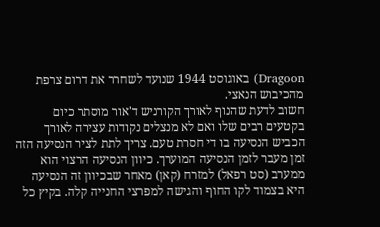Dragoon) באוגוסט 1944 שנועד לשחרר את דרום צרפת מהכיבוש הנאצי.
חשוב לדעת שהנוף לאורך הקורניש ד'אור מוסתר כיום בקטעים רבים שלו ואם לא מנצלים נקודות עצירה לאורך הכביש הנסיעה בו די חסרת טעם. צריך לתת לציר הנסיעה הזה זמן מעבר לזמן הנסיעה המוערך. כיוון הנסיעה הרצוי הוא ממערב (סט רפאל) למזרח (קאן) מאחר שבכיוון זה הנסיעה היא בצמוד לקו החוף והגישה למפרצי החנייה קלה. בקיץ כל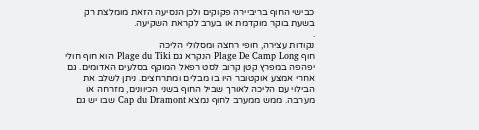כבישי החוף בריביירה פקוקים ולכן הנסיעה הזאת מומלצת רק בשעת בוקר מוקדמת או בערב לקראת השקיעה.
.
נקודות עצירה, חופי רחצה ומסלולי הליכה
חוף Plage De Camp Long הנקרא גם Plage du Tiki הוא חוף חולי יפהפה במפרץ קטן קרוב לסט רפאל המוקף בסלעים האדומים. גם אחרי אמצע אוקטובר היו בו מבלים ומתרחצים. ניתן לשלב את הבילוי עם הליכה לאורך שביל החוף בשני הכיוונים, מזרחה או מערבה. ממש ממערב לחוף נמצא Cap du Dramont שבו יש גם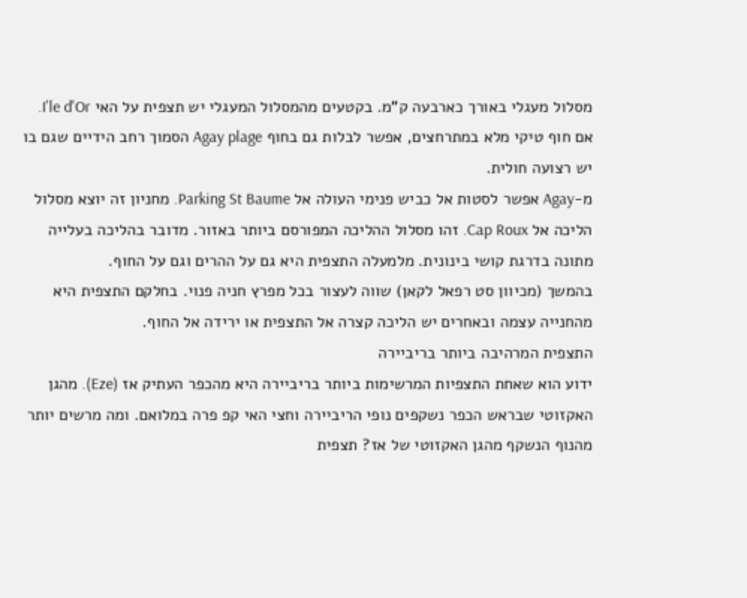מסלול מעגלי באורך כארבעה ק"מ. בקטעים מהמסלול המעגלי יש תצפית על האי I'le d'Or.
אם חוף טיקי מלא במתרחצים, אפשר לבלות גם בחוף Agay plage הסמוך רחב הידיים שגם בו יש רצועה חולית.
מ-Agay אפשר לסטות אל כביש פנימי העולה אל Parking St Baume. מחניון זה יוצא מסלול הליכה אל Cap Roux. זהו מסלול ההליכה המפורסם ביותר באזור. מדובר בהליכה בעלייה מתונה בדרגת קושי בינונית. מלמעלה התצפית היא גם על ההרים וגם על החוף.
בהמשך (מכיוון סט רפאל לקאן) שווה לעצור בכל מפרץ חניה פנוי. בחלקם התצפית היא מהחנייה עצמה ובאחרים יש הליכה קצרה אל התצפית או ירידה אל החוף.
התצפית המרהיבה ביותר בריביירה
ידוע הוא שאחת התצפיות המרשימות ביותר בריביירה היא מהכפר העתיק אז (Eze). מהגן האקזוטי שבראש הכפר נשקפים נופי הריביירה וחצי האי קפ פרה במלואם. ומה מרשים יותר מהנוף הנשקף מהגן האקזוטי של אז? תצפית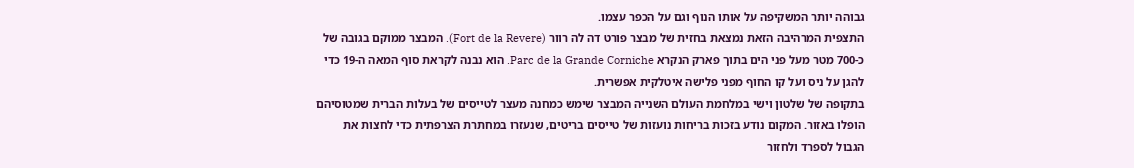גבוהה יותר המשקיפה על אותו הנוף וגם על הכפר עצמו.
התצפית המרהיבה הזאת נמצאת בחזית של מבצר פורט דה לה רוור (Fort de la Revere). המבצר ממוקם בגובה של כ-700 מטר מעל פני הים בתוך פארק הנקרא Parc de la Grande Corniche. הוא נבנה לקראת סוף המאה ה-19 כדי להגן על ניס ועל קו החוף מפני פלישה איטלקית אפשרית.
בתקופה של שלטון וישי במלחמת העולם השנייה המבצר שימש כמחנה מעצר לטייסים של בעלות הברית שמטוסיהם הופלו באזור. המקום נודע בזכות בריחות נועזות של טייסים בריטים, שנעזרו במחתרת הצרפתית כדי לחצות את הגבול לספרד ולחזור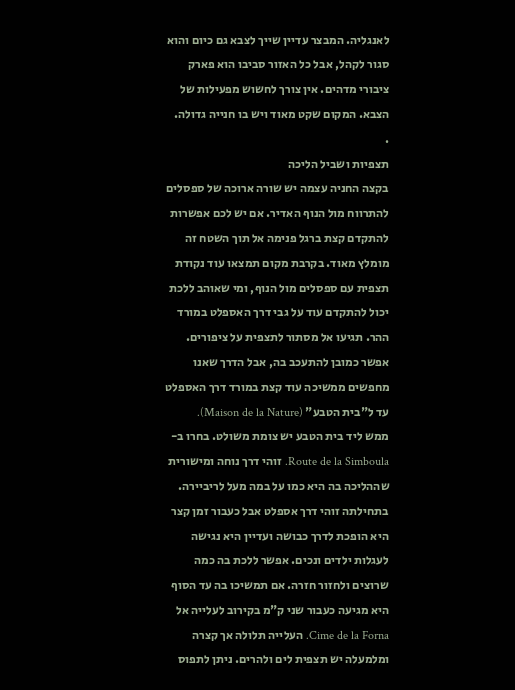לאנגליה. המבצר עדיין שייך לצבא גם כיום והוא סגור לקהל, אבל כל האזור סביבו הוא פארק ציבורי מדהים. אין צורך לחשוש מפעילות של הצבא. המקום שקט מאוד ויש בו חנייה גדולה.
.
תצפיות ושביל הליכה
בקצה החניה עצמה יש שורה ארוכה של ספסלים להתרווח מול הנוף האדיר. אם יש לכם אפשרות להתקדם קצת ברגל פנימה אל תוך השטח זה מומלץ מאוד. בקרבת מקום תמצאו עוד נקודת תצפית עם ספסלים מול הנוף, ומי שאוהב ללכת יכול להתקדם עוד על גבי דרך האספלט במורד ההר. תגיעו אל מסתור לתצפית על ציפורים. אפשר כמובן להתעכב בה, אבל הדרך שאנו מחפשים ממשיכה עוד קצת במורד דרך האספלט עד ל"בית הטבע" (Maison de la Nature).
ממש ליד בית הטבע יש צומת משולט. בחרו ב-Route de la Simboula. זוהי דרך נוחה ומישורית שההליכה בה היא כמו על במה מעל לריביירה. בתחילתה זוהי דרך אספלט אבל כעבור זמן קצר היא הופכת לדרך כבושה ועדיין היא נגישה לעגלות ילדים ונכים. אפשר ללכת בה כמה שרוצים ולחזור חזרה. אם תמשיכו בה עד הסוף היא מגיעה כעבור שני ק"מ בקירוב לעלייה אל Cime de la Forna. העלייה תלולה אך קצרה ומלמעלה יש תצפית לים ולהרים. ניתן לתפוס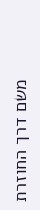משם דרך החוזרת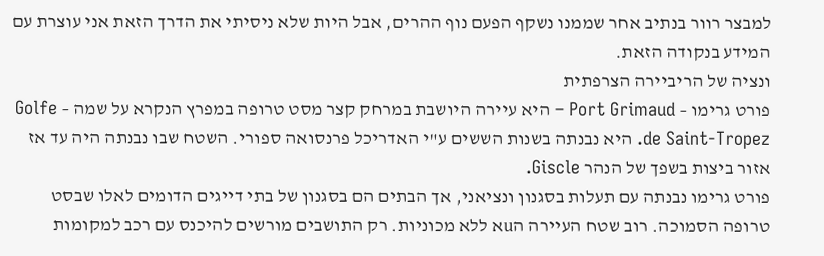למבצר רוור בנתיב אחר שממנו נשקף הפעם נוף ההרים, אבל היות שלא ניסיתי את הדרך הזאת אני עוצרת עם המידע בנקודה הזאת.
ונציה של הריביירה הצרפתית
פורט גרימו – Port Grimaud – היא עיירה היושבת במרחק קצר מסט טרופה במפרץ הנקרא על שמה – Golfe de Saint-Tropez. היא נבנתה בשנות הששים ע"י האדריכל פרנסואה ספורי. השטח שבו נבנתה היה עד אז אזור ביצות בשפך של הנהר Giscle.
פורט גרימו נבנתה עם תעלות בסגנון ונציאני, אך הבתים הם בסגנון של בתי דייגים הדומים לאלו שבסט טרופה הסמוכה. רוב שטח העיירה הuא ללא מכוניות. רק התושבים מורשים להיכנס עם רכב למקומות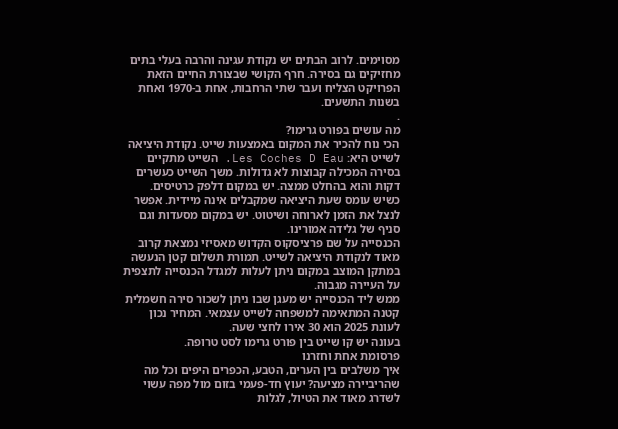מסוימים. לרוב הבתים יש נקודת עגינה והרבה בעלי בתים מחזיקים גם בסירה. חרף הקושי שבצורת החיים הזאת הפרויקט הצליח ועבר שתי הרחבות, אחת ב-1970 ואחת בשנות התשעים.
.
מה עושים בפורט גרימו?
הכי נוח להכיר את המקום באמצעות שייט. נקודת היציאה לשייט היא: Les Coches D Eau. השייט מתקיים בסירה המכילה קבוצות לא גדולות. משך השייט כעשרים דקות והוא בהחלט ממצה. יש במקום דלפק כרטיסים. כשיש עומס שעת היציאה שמקבלים אינה מיידית. אפשר לנצל את הזמן לארוחה ושיטוט. יש במקום מסעדות וגם סניף של גלידה אמורינו.
הכנסייה על שם פרציסקוס הקדוש מאסיזי נמצאת קרוב מאוד לנקודת היציאה לשייט. תמורת תשלום קטן הנעשה במתקן המוצב במקום ניתן לעלות למגדל הכנסייה לתצפית על העיירה מגבוה.
ממש ליד הכנסייה יש מעגן שבו ניתן לשכור סירה חשמלית קטנה המתאימה למשפחה לשייט עצמאי. המחיר נכון לעונת 2025 הוא 30 אירו לחצי שעה.
בעונה יש קו שייט בין פורט גרימו לסט טרופה.
פרסומת אחת וחזרנו
איך משלבים בין הערים, הטבע, הכפרים היפים וכל מה שהריביירה מציעה? יעוץ חד-פעמי בזום מול מפה עשוי לשדרג מאוד את הטיול, לגלות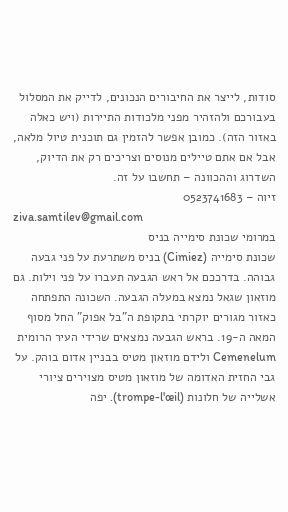סודות, לייצר את החיבורים הנכונים, לדייק את המסלול בעבורכם ולהזהיר מפני מלכודות התיירות (ויש כאלה באזור הזה). כמובן אפשר להזמין גם תוכנית טיול מלאה, אבל אם אתם טיילים מנוסים וצריכים רק את הדיוק, השדרוג וההכוונה – תחשבו על זה.
זיוה – 0523741683
ziva.samtilev@gmail.com
במרומי שכונת סימייה בניס
שכונת סימייה (Cimiez) בניס משתרעת על פני גבעה גבוהה. בדרככם אל ראש הגבעה תעברו על פני וילות. גם מוזאון שגאל נמצא במעלה הגבעה. השכונה התפתחה כאזור מגורים יוקרתי בתקופת ה"בל אפוק" החל מסוף המאה ה-19. בראש הגבעה נמצאים שרידי העיר הרומית Cemenelum ולידם מוזאון מטיס בבניין אדום בוהק. על גבי החזית האדומה של מוזאון מטיס מצוירים ציורי אשלייה של חלונות (trompe-l'œil). יפה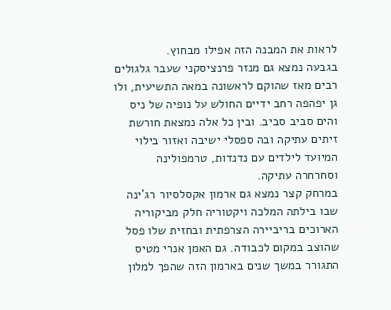לראות את המבנה הזה אפילו מבחוץ.
בגבעה נמצא גם מנזר פרנציסקני שעבר גלגולים רבים מאז שהוקם לראשונה במאה התשיעית, ולו גן יפהפה רחב ידיים החולש על נופיה של ניס והים סביב סביב. ובין כל אלה נמצאת חורשת זיתים עתיקה ובה ספסלי ישיבה ואזור בילוי המיועד לילדים עם נדנדות, טרמפולינה וסחרחרה עתיקה.
במרחק קצר נמצא גם ארמון אקסלסיור רג'ינה שבו בילתה המלכה ויקטוריה חלק מביקוריה הארוכים בריביירה הצרפתית ובחזית שלו פסל שהוצב במקום לכבודה. גם האמן אנרי מטיס התגורר במשך שנים בארמון הזה שהפך למלון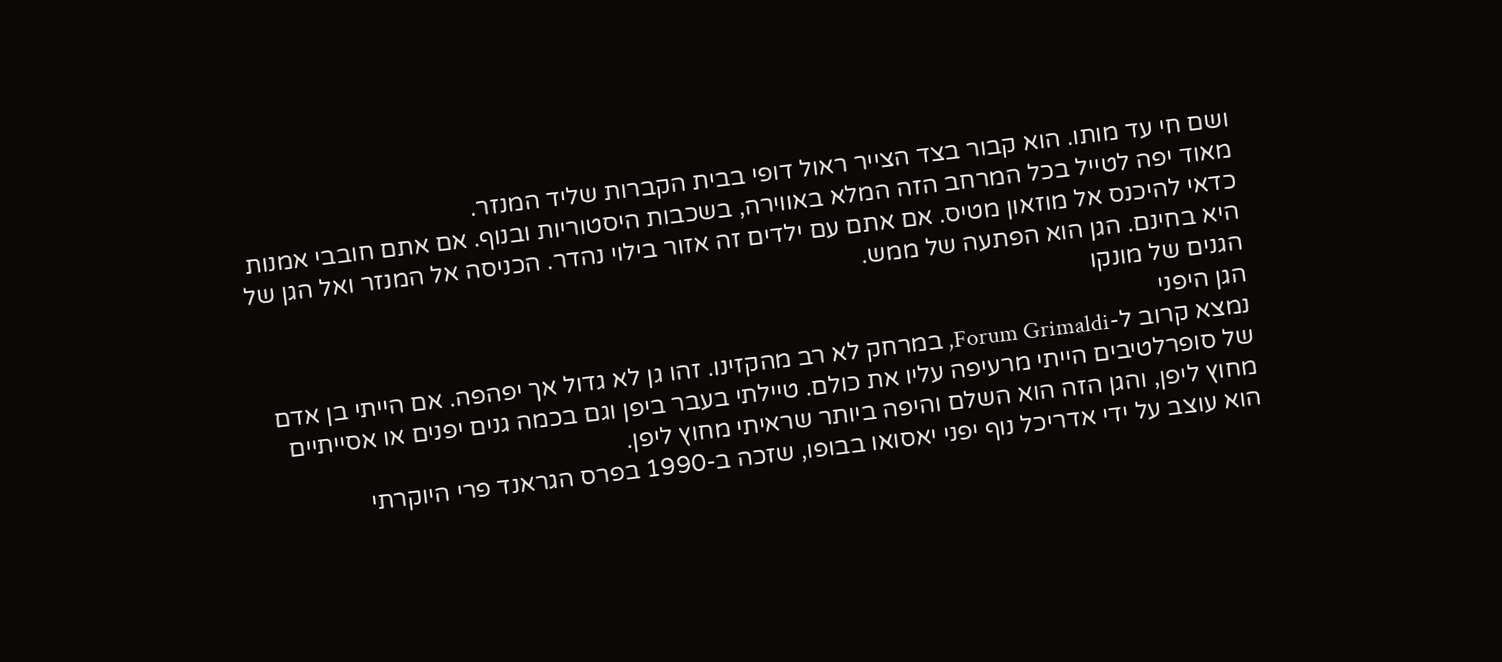ושם חי עד מותו. הוא קבור בצד הצייר ראול דופי בבית הקברות שליד המנזר.
מאוד יפה לטייל בכל המרחב הזה המלא באווירה, בשכבות היסטוריות ובנוף. אם אתם חובבי אמנות כדאי להיכנס אל מוזאון מטיס. אם אתם עם ילדים זה אזור בילוי נהדר. הכניסה אל המנזר ואל הגן של היא בחינם. הגן הוא הפתעה של ממש.
הגנים של מונקו
הגן היפני
נמצא קרוב ל-Forum Grimaldi, במרחק לא רב מהקזינו. זהו גן לא גדול אך יפהפה. אם הייתי בן אדם של סופרלטיבים הייתי מרעיפה עליו את כולם. טיילתי בעבר ביפן וגם בכמה גנים יפנים או אסייתיים מחוץ ליפן, והגן הזה הוא השלם והיפה ביותר שראיתי מחוץ ליפן.
הוא עוצב על ידי אדריכל נוף יפני יאסואו בבופו, שזכה ב-1990 בפרס הגראנד פרי היוקרתי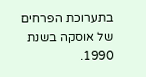בתערוכת הפרחים של אוסקה בשנת 1990.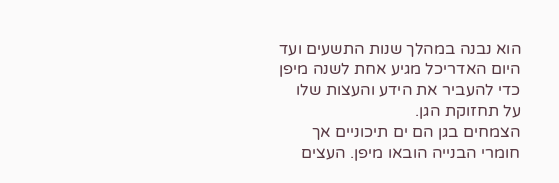הוא נבנה במהלך שנות התשעים ועד היום האדריכל מגיע אחת לשנה מיפן כדי להעביר את הידע והעצות שלו על תחזוקת הגן.
הצמחים בגן הם ים תיכוניים אך חומרי הבנייה הובאו מיפן. העצים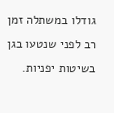גודלו במשתלה זמן רב לפני שנטעו בגן בשיטות יפניות.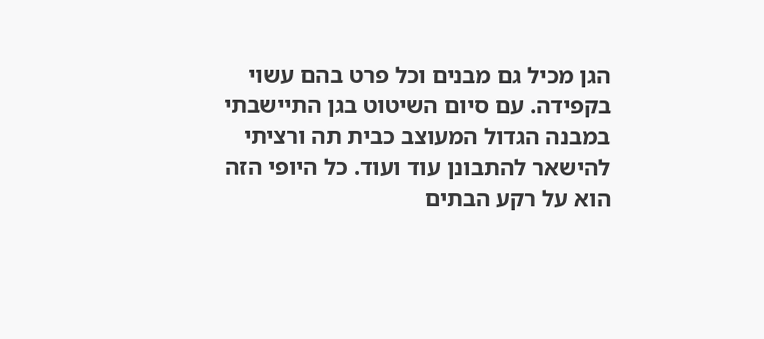הגן מכיל גם מבנים וכל פרט בהם עשוי בקפידה. עם סיום השיטוט בגן התיישבתי במבנה הגדול המעוצב כבית תה ורציתי להישאר להתבונן עוד ועוד. כל היופי הזה הוא על רקע הבתים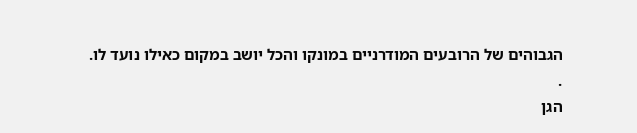הגבוהים של הרובעים המודרניים במונקו והכל יושב במקום כאילו נועד לו.
.
הגן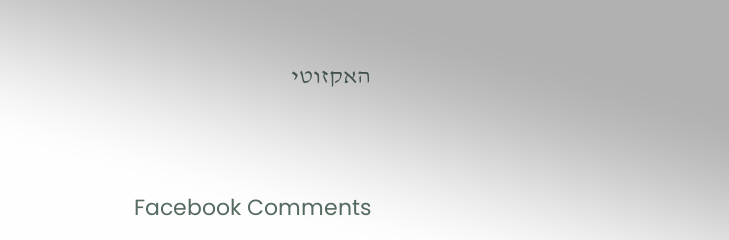האקזוטי




Facebook Comments